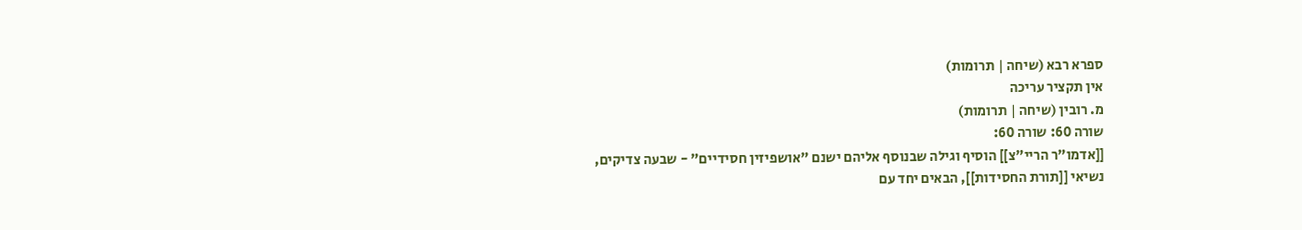ספרא רבא (שיחה | תרומות)
אין תקציר עריכה
מ. רובין (שיחה | תרומות)
שורה 60: שורה 60:
[[אדמו"ר הריי"צ]] הוסיף וגילה שבנוסף אליהם ישנם "אושפיזין חסידיים" - שבעה צדיקים, נשיאי [[תורת החסידות]], הבאים יחד עם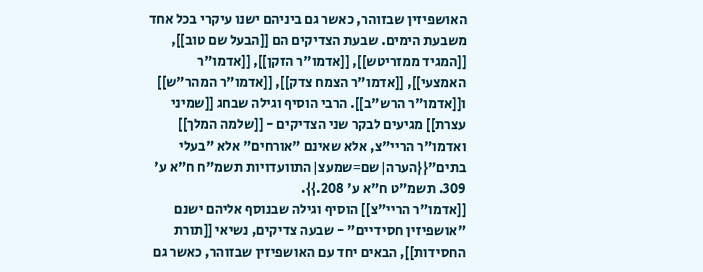האושפיזין שבזוהר, כאשר גם ביניהם ישנו עיקרי בכל אחד משבעת הימים. שבעת הצדיקים הם [[הבעל שם טוב]], [[המגיד ממזריטש]], [[אדמו"ר הזקן]], [[אדמו"ר האמצעי]], [[אדמו"ר הצמח צדק]], [[אדמו"ר המהר"ש]] ו[[אדמו"ר הרש"ב]]. הרבי הוסיף וגילה שבחג [[שמיני עצרת]] מגיעים לבקר שני הצדיקים - [[שלמה המלך]] ואדמו"ר הריי"צ, אלא שאינם "אורחים" אלא "בעלי בתים"{{הערה|שם=שמעצ|התוועדויות תשמ"ח ח"א ע' 309. תשמ"ט ח"א ע' 208.}}.
[[אדמו"ר הריי"צ]] הוסיף וגילה שבנוסף אליהם ישנם "אושפיזין חסידיים" - שבעה צדיקים, נשיאי [[תורת החסידות]], הבאים יחד עם האושפיזין שבזוהר, כאשר גם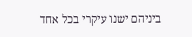ביניהם ישנו עיקרי בכל אחד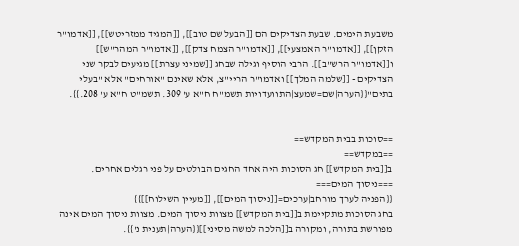משבעת הימים. שבעת הצדיקים הם [[הבעל שם טוב]], [[המגיד ממזריטש]], [[אדמו"ר הזקן]], [[אדמו"ר האמצעי]], [[אדמו"ר הצמח צדק]], [[אדמו"ר המהר"ש]] ו[[אדמו"ר הרש"ב]]. הרבי הוסיף וגילה שבחג [[שמיני עצרת]] מגיעים לבקר שני הצדיקים - [[שלמה המלך]] ואדמו"ר הריי"צ, אלא שאינם "אורחים" אלא "בעלי בתים"{{הערה|שם=שמעצ|התוועדויות תשמ"ח ח"א ע' 309. תשמ"ט ח"א ע' 208.}}.


==סוכות בבית המקדש==
==במקדש==
ב[[בית המקדש]] חג הסוכות היה אחד החגים הבולטים על פני רגלים אחרים.
===ניסוך המים===
{{הפניה לערך מורחב|ערכים=[[ניסוך המים]], [[מעיין השילוח]]}}
בחג הסוכות מתקיימת ב[[בית המקדש]] מצוות ניסוך המים. מצוות ניסוך המים אינה מפורשת בתורה, ומקורה ב[[הלכה למשה מסיני]]{{הערה|תענית נ'}}.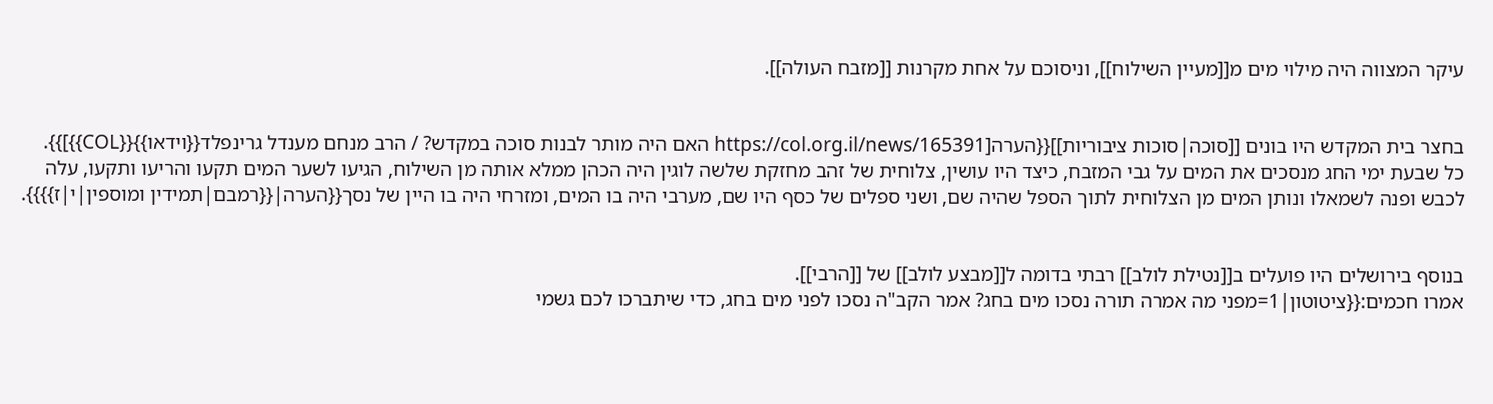עיקר המצווה היה מילוי מים מ[[מעיין השילוח]], וניסוכם על אחת מקרנות [[מזבח העולה]].


בחצר בית המקדש היו בונים [[סוכה|סוכות ציבוריות]]{{הערה[https://col.org.il/news/165391 האם היה מותר לבנות סוכה במקדש? / הרב מנחם מענדל גרינפלד{{וידאו}}{{COL}}]}}.
כל שבעת ימי החג מנסכים את המים על גבי המזבח, כיצד היו עושין, צלוחית של זהב מחזקת שלשה לוגין היה הכהן ממלא אותה מן השילוח, הגיעו לשער המים תקעו והריעו ותקעו, עלה לכבש ופנה לשמאלו ונותן המים מן הצלוחית לתוך הספל שהיה שם, ושני ספלים של כסף היו שם, מערבי היה בו המים, ומזרחי היה בו היין של נסך{{הערה|{{רמבם|תמידין ומוספין|י|ז}}}}.


בנוסף בירושלים היו פועלים ב[[נטילת לולב]] רבתי בדומה ל[[מבצע לולב]] של [[הרבי]].
אמרו חכמים:{{ציטוטון|1=מפני מה אמרה תורה נסכו מים בחג? אמר הקב"ה נסכו לפני מים בחג, כדי שיתברכו לכם גשמי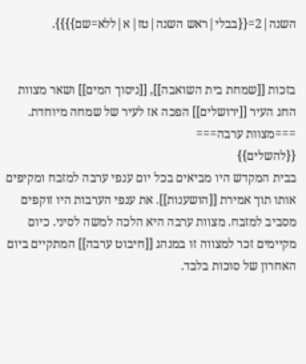השנה|2={{בבלי|ראש השנה|טז|א|ללא=שם}}}}.


בזכות [[שמחת בית השואבה]], [[ניסוך המים]] ושאר מצוות החג העיר [[ירושלים]] הפכה אז לעיר של שמחה מיוחדת.
===מצוות ערבה===
{{להשלים}}
בבית המקדש היו מביאים בכל יום ענפי ערבה למזבח ומקיפים אותו תוך אמירת [[הושענות]]. את ענפי הערבות היו זוקפים מסביב למזבח. מצוות ערבה היא הלכה למשה לסיני. כיום מקיימים זכר למצווה זו במנהג [[חיבוט ערבה]] המתקיים ביום האחרון של סוכות בלבד.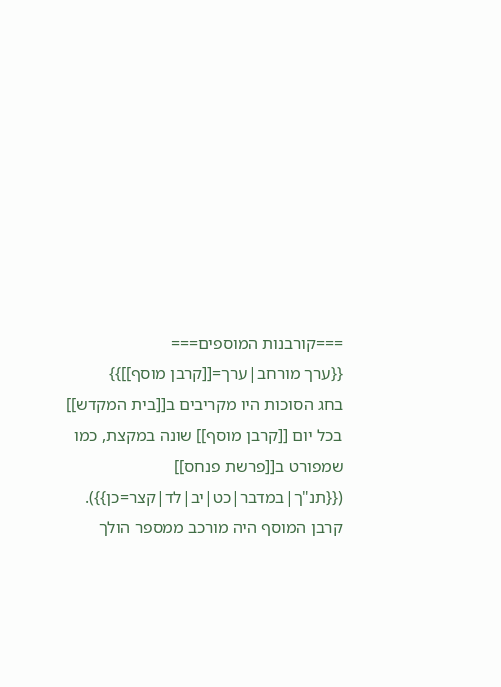===קורבנות המוספים===
{{ערך מורחב|ערך=[[קרבן מוסף]]}}
בחג הסוכות היו מקריבים ב[[בית המקדש]] בכל יום [[קרבן מוסף]] שונה במקצת, כמו שמפורט ב[[פרשת פנחס]] ({{תנ"ך|במדבר|כט|יב|לד|קצר=כן}}). קרבן המוסף היה מורכב ממספר הולך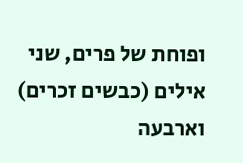ופוחת של פרים, שני אילים (כבשים זכרים) וארבעה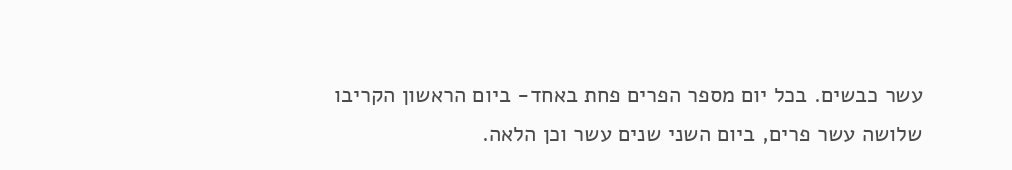עשר כבשים. בכל יום מספר הפרים פחת באחד- ביום הראשון הקריבו שלושה עשר פרים, ביום השני שנים עשר וכן הלאה.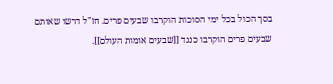בסך הכול בכל ימי הסוכות הוקרבו שבעים פרים. חז"ל דרשו שאותם שבעים פרים הוקרבו כנגד [[שבעים אומות העולם]].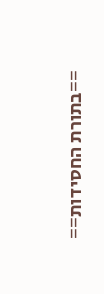==בתורת החסידות==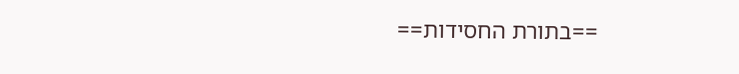==בתורת החסידות==